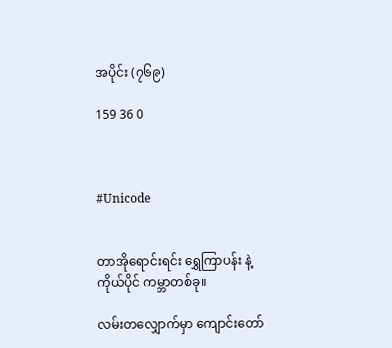အပိုင်း (၇၆၉)

159 36 0



#Unicode


တာအိုရောင်းရင်း ရွှေကြာပန်း နဲ့ ကိုယ်ပိုင် ကမ္ဘာတစ်ခု။

လမ်းတလျှောက်မှာ ကျောင်းတော်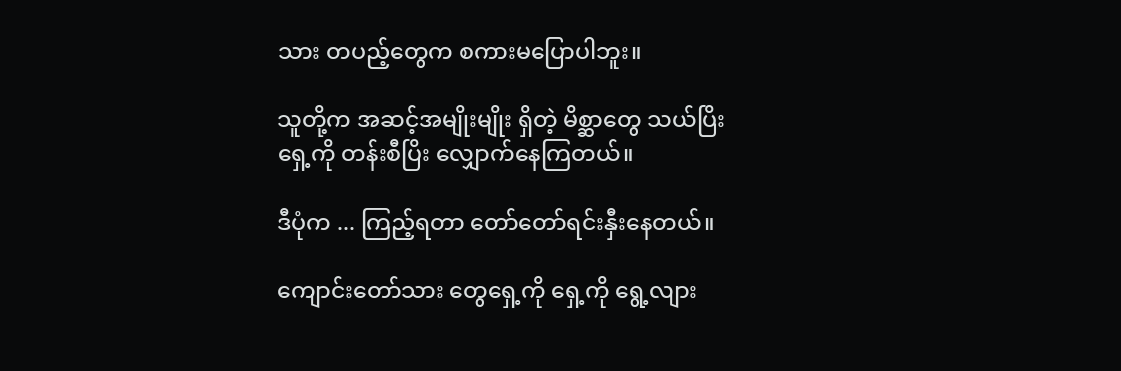သား တပည့်တွေက စကားမပြောပါဘူး။

သူတို့က အဆင့်အမျိုးမျိုး ရှိတဲ့ မိစ္ဆာတွေ သယ်ပြိး ရှေ့ကို တန်းစီပြိး လျှောက်နေကြတယ်။

ဒီပုံက ... ကြည့်ရတာ တော်တော်ရင်းနှီးနေတယ်။

ကျောင်းတော်သား တွေရှေ့ကို ရှေ့ကို ရွေ့လျား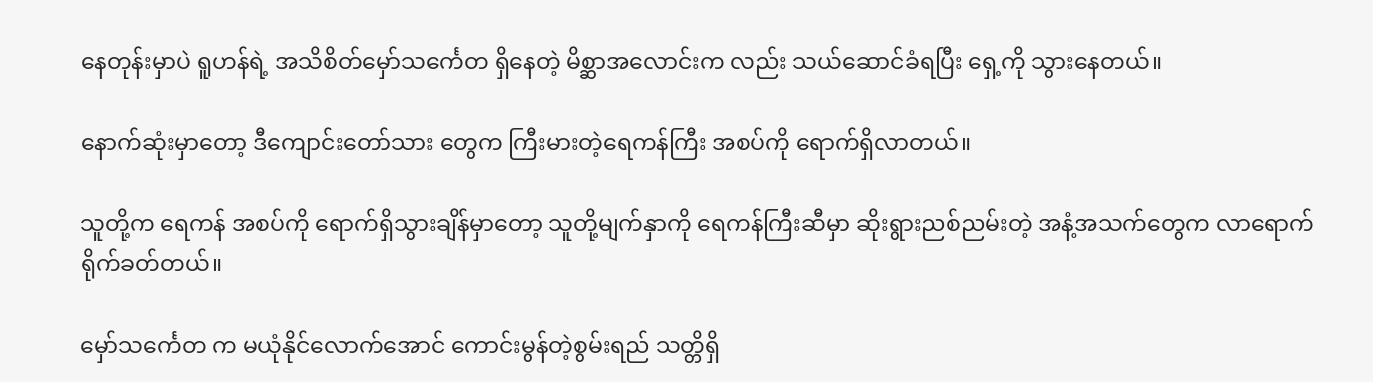နေတုန်းမှာပဲ ရူဟန်ရဲ့ အသိစိတ်မှော်သင်္ကေတ ရှိနေတဲ့ မိစ္ဆာအလောင်းက လည်း သယ်ဆောင်ခံရပြီး ရှေ့ကို သွားနေတယ်။

နောက်ဆုံးမှာတော့ ဒီကျောင်းတော်သား တွေက ကြီးမားတဲ့ရေကန်ကြီး အစပ်ကို ရောက်ရှိလာတယ်။

သူတို့က ရေကန် အစပ်ကို ရောက်ရှိသွားချိန်မှာတော့ သူတို့မျက်နှာကို ရေကန်ကြီးဆီမှာ ဆိုးရွားညစ်ညမ်းတဲ့ အနံ့အသက်တွေက လာရောက် ရိုက်ခတ်တယ်။

မှော်သင်္ကေတ က မယုံနိုင်လောက်အောင် ကောင်းမွန်တဲ့စွမ်းရည် သတ္တိရှိ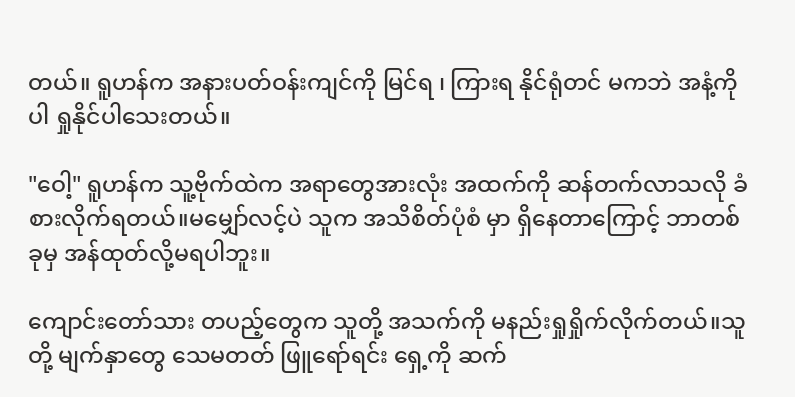တယ်။ ရူဟန်က အနားပတ်ဝန်းကျင်ကို မြင်ရ ၊ ကြားရ နိုင်ရုံတင် မကဘဲ အနံ့ကို ပါ ရှုနိုင်ပါသေးတယ်။

"ဝေါ့" ရူဟန်က သူ့ဗိုက်ထဲက အရာတွေအားလုံး အထက်ကို ဆန်တက်လာသလို ခံစားလိုက်ရတယ်။မမျှော်လင့်ပဲ သူက အသိစိတ်ပုံစံ မှာ ရှိနေတာကြောင့် ဘာတစ်ခုမှ အန်ထုတ်လို့မရပါဘူး။

ကျောင်းတော်သား တပည့်တွေက သူတို့ အသက်ကို မနည်းရှုရှိုက်လိုက်တယ်။သူတို့ မျက်နှာတွေ သေမတတ် ဖြူရော်ရင်း ရှေ့ကို ဆက်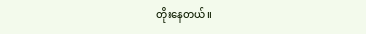တိုးနေတယ်။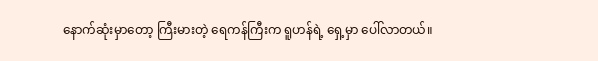နောက်ဆုံးမှာတော့ ကြီးမားတဲ့ ရေကန်ကြီးက ရူဟန်ရဲ့ ရှေ့မှာ ပေါ်လာတယ်။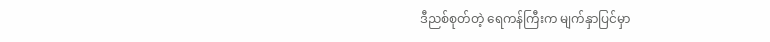ဒီညစ်စုတ်တဲ့ ရေကန်ကြီးက မျက်နှာပြင်မှာ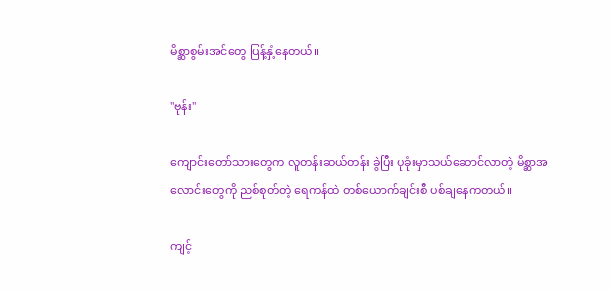မိစ္ဆာစွမ်းအင်တွေ ပြန့်နှံ့နေတယ်။

"ဗုန်း"

ကျောင်းတော်သားတွေက လူတန်းဆယ်တန်း ခွဲပြီး ပုခုံးမှာသယ်ဆောင်လာတဲ့ မိစ္ဆာအလောင်းတွေကို ညစ်စုတ်တဲ့ ရေကန်ထဲ တစ်ယောက်ချင်းစီ ပစ်ချနေကတယ်။

ကျင့်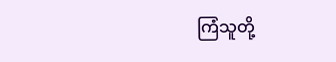ကြံသူတို့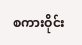စကားဝိုင်း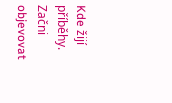Kde žijí příběhy. Začni objevovat